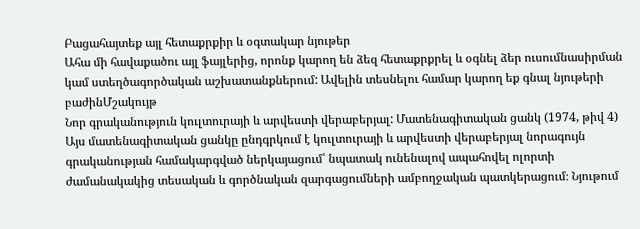Բացահայտեք այլ հետաքրքիր և օգտակար նյութեր
Ահա մի հավաքածու այլ ֆայլերից, որոնք կարող են ձեզ հետաքրքրել և օգնել ձեր ուսումնասիրման կամ ստեղծագործական աշխատանքներում: Ավելին տեսնելու համար կարող եք գնալ նյութերի բաժինՄշակույթ
Նոր գրականություն կուլտուրայի և արվեստի վերաբերյալ: Մատենագիտական ցանկ (1974, թիվ 4)
Այս մատենագիտական ցանկը ընդգրկում է կուլտուրայի և արվեստի վերաբերյալ նորագույն գրականության համակարգված ներկայացում՝ նպատակ ունենալով ապահովել ոլորտի ժամանակակից տեսական և գործնական զարգացումների ամբողջական պատկերացում։ Նյութում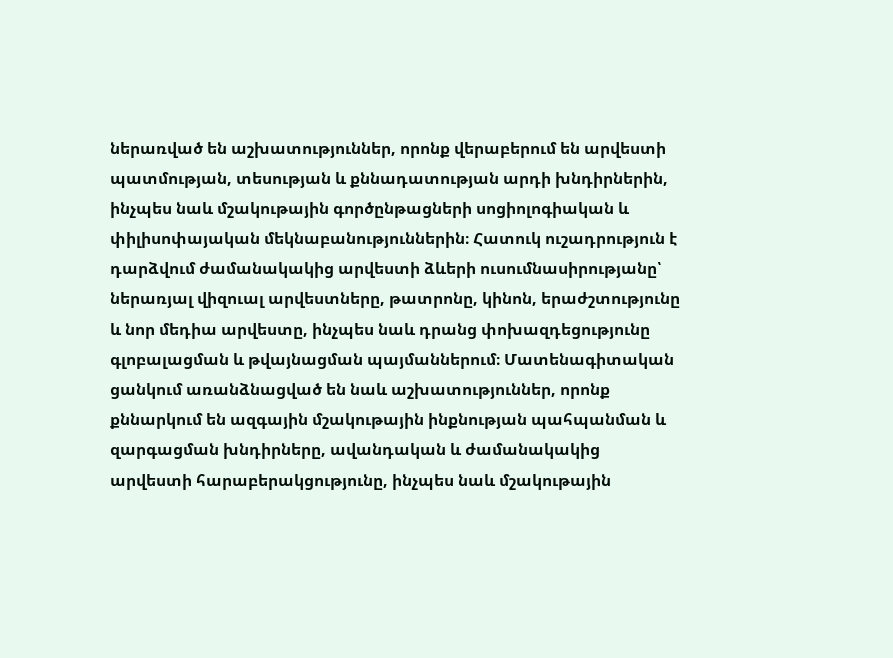ներառված են աշխատություններ, որոնք վերաբերում են արվեստի պատմության, տեսության և քննադատության արդի խնդիրներին, ինչպես նաև մշակութային գործընթացների սոցիոլոգիական և փիլիսոփայական մեկնաբանություններին։ Հատուկ ուշադրություն է դարձվում ժամանակակից արվեստի ձևերի ուսումնասիրությանը՝ ներառյալ վիզուալ արվեստները, թատրոնը, կինոն, երաժշտությունը և նոր մեդիա արվեստը, ինչպես նաև դրանց փոխազդեցությունը գլոբալացման և թվայնացման պայմաններում։ Մատենագիտական ցանկում առանձնացված են նաև աշխատություններ, որոնք քննարկում են ազգային մշակութային ինքնության պահպանման և զարգացման խնդիրները, ավանդական և ժամանակակից արվեստի հարաբերակցությունը, ինչպես նաև մշակութային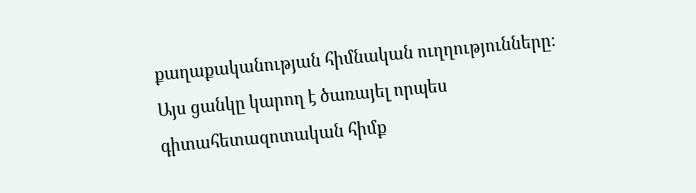քաղաքականության հիմնական ուղղությունները։ Այս ցանկը կարող է ծառայել որպես գիտահետազոտական հիմք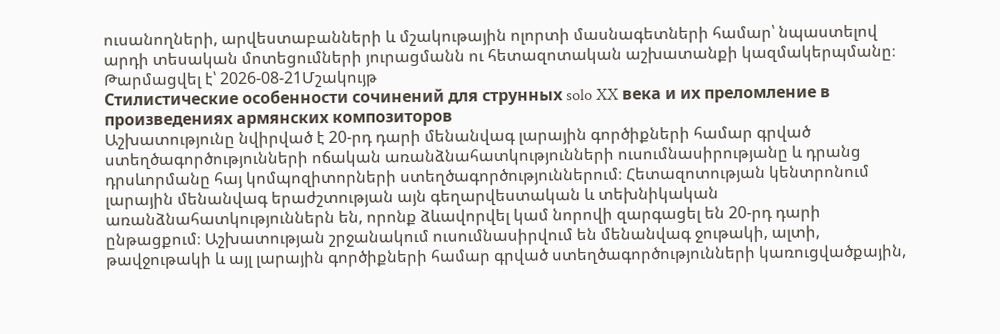ուսանողների, արվեստաբանների և մշակութային ոլորտի մասնագետների համար՝ նպաստելով արդի տեսական մոտեցումների յուրացմանն ու հետազոտական աշխատանքի կազմակերպմանը։
Թարմացվել է՝ 2026-08-21Մշակույթ
Стилистические особенности сочинений для струнных solo XX века и их преломление в произведениях армянских композиторов
Աշխատությունը նվիրված է 20-րդ դարի մենանվագ լարային գործիքների համար գրված ստեղծագործությունների ոճական առանձնահատկությունների ուսումնասիրությանը և դրանց դրսևորմանը հայ կոմպոզիտորների ստեղծագործություններում։ Հետազոտության կենտրոնում լարային մենանվագ երաժշտության այն գեղարվեստական և տեխնիկական առանձնահատկություններն են, որոնք ձևավորվել կամ նորովի զարգացել են 20-րդ դարի ընթացքում։ Աշխատության շրջանակում ուսումնասիրվում են մենանվագ ջութակի, ալտի, թավջութակի և այլ լարային գործիքների համար գրված ստեղծագործությունների կառուցվածքային,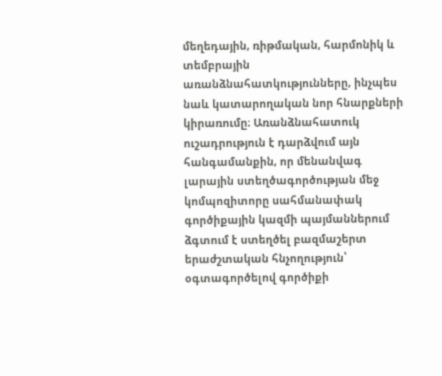մեղեդային, ռիթմական, հարմոնիկ և տեմբրային առանձնահատկությունները, ինչպես նաև կատարողական նոր հնարքների կիրառումը։ Առանձնահատուկ ուշադրություն է դարձվում այն հանգամանքին, որ մենանվագ լարային ստեղծագործության մեջ կոմպոզիտորը սահմանափակ գործիքային կազմի պայմաններում ձգտում է ստեղծել բազմաշերտ երաժշտական հնչողություն՝ օգտագործելով գործիքի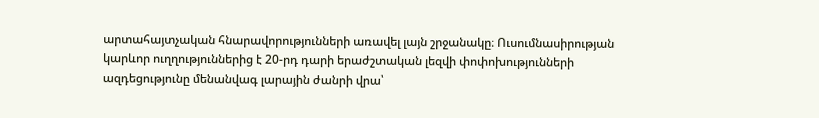արտահայտչական հնարավորությունների առավել լայն շրջանակը։ Ուսումնասիրության կարևոր ուղղություններից է 20-րդ դարի երաժշտական լեզվի փոփոխությունների ազդեցությունը մենանվագ լարային ժանրի վրա՝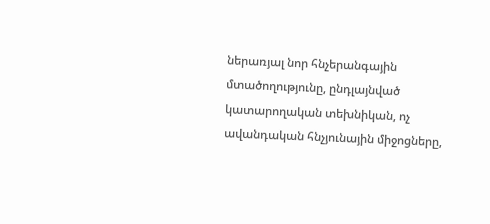ներառյալ նոր հնչերանգային մտածողությունը, ընդլայնված կատարողական տեխնիկան, ոչ ավանդական հնչյունային միջոցները,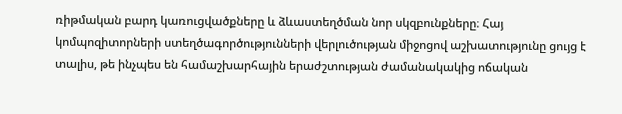ռիթմական բարդ կառուցվածքները և ձևաստեղծման նոր սկզբունքները։ Հայ կոմպոզիտորների ստեղծագործությունների վերլուծության միջոցով աշխատությունը ցույց է տալիս, թե ինչպես են համաշխարհային երաժշտության ժամանակակից ոճական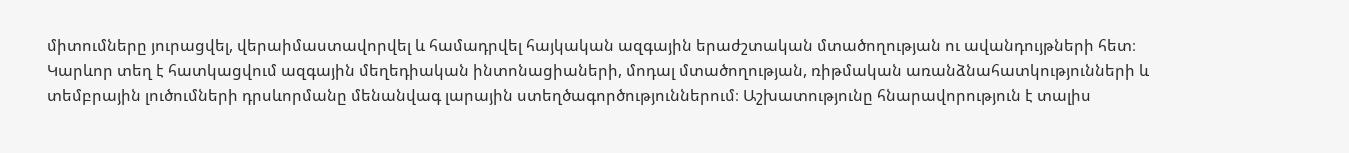միտումները յուրացվել, վերաիմաստավորվել և համադրվել հայկական ազգային երաժշտական մտածողության ու ավանդույթների հետ։ Կարևոր տեղ է հատկացվում ազգային մեղեդիական ինտոնացիաների, մոդալ մտածողության, ռիթմական առանձնահատկությունների և տեմբրային լուծումների դրսևորմանը մենանվագ լարային ստեղծագործություններում։ Աշխատությունը հնարավորություն է տալիս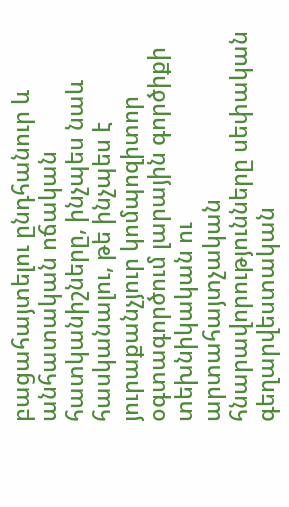բացահայտելու ընդհանուր և անհատական ոճական հատկանիշները, ինչպես նաև հասկանալու, թե ինչպես է յուրաքանչյուր կոմպոզիտոր օգտագործում լարային գործիքի տեխնիկական ու արտահայտչական հնարավորությունները սեփական գեղարվեստական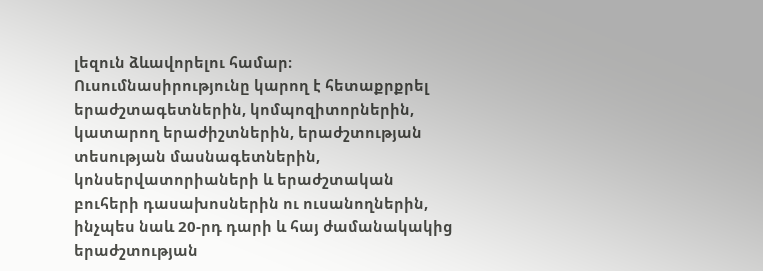լեզուն ձևավորելու համար։ Ուսումնասիրությունը կարող է հետաքրքրել երաժշտագետներին, կոմպոզիտորներին, կատարող երաժիշտներին, երաժշտության տեսության մասնագետներին, կոնսերվատորիաների և երաժշտական բուհերի դասախոսներին ու ուսանողներին, ինչպես նաև 20-րդ դարի և հայ ժամանակակից երաժշտության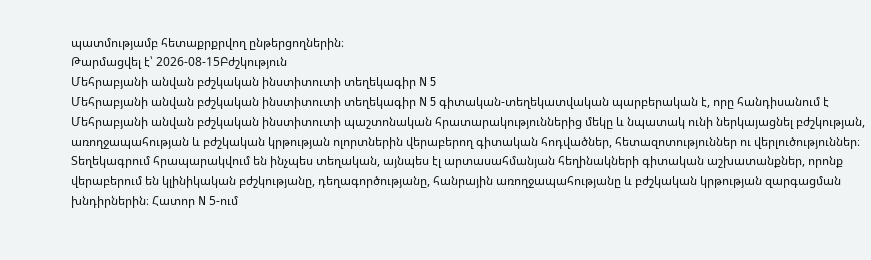պատմությամբ հետաքրքրվող ընթերցողներին։
Թարմացվել է՝ 2026-08-15Բժշկություն
Մեհրաբյանի անվան բժշկական ինստիտուտի տեղեկագիր N 5
Մեհրաբյանի անվան բժշկական ինստիտուտի տեղեկագիր N 5 գիտական-տեղեկատվական պարբերական է, որը հանդիսանում է Մեհրաբյանի անվան բժշկական ինստիտուտի պաշտոնական հրատարակություններից մեկը և նպատակ ունի ներկայացնել բժշկության, առողջապահության և բժշկական կրթության ոլորտներին վերաբերող գիտական հոդվածներ, հետազոտություններ ու վերլուծություններ։ Տեղեկագրում հրապարակվում են ինչպես տեղական, այնպես էլ արտասահմանյան հեղինակների գիտական աշխատանքներ, որոնք վերաբերում են կլինիկական բժշկությանը, դեղագործությանը, հանրային առողջապահությանը և բժշկական կրթության զարգացման խնդիրներին։ Հատոր N 5-ում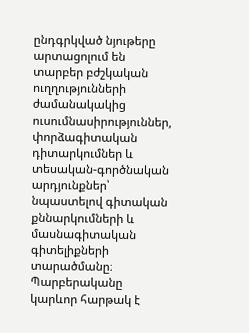ընդգրկված նյութերը արտացոլում են տարբեր բժշկական ուղղությունների ժամանակակից ուսումնասիրություններ, փորձագիտական դիտարկումներ և տեսական-գործնական արդյունքներ՝ նպաստելով գիտական քննարկումների և մասնագիտական գիտելիքների տարածմանը։ Պարբերականը կարևոր հարթակ է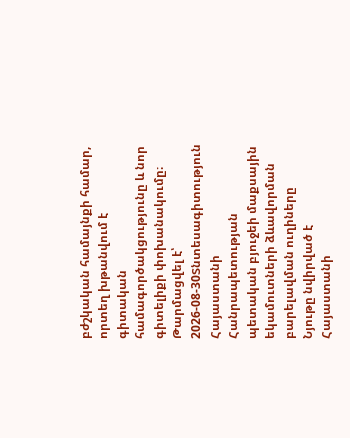բժշկական համայնքի համար, որտեղ խթանվում է գիտական համագործակցությունը և նոր գիտելիքի փոխանակումը։
Թարմացվել է՝ 2026-08-30Տնտեսագիտություն
Հայաստանի Հանրապետության պետական բյուջեի մաքսային եկամուտների ձևավորման բարելավման ուղիները
Նյութը նվիրված է Հայաստանի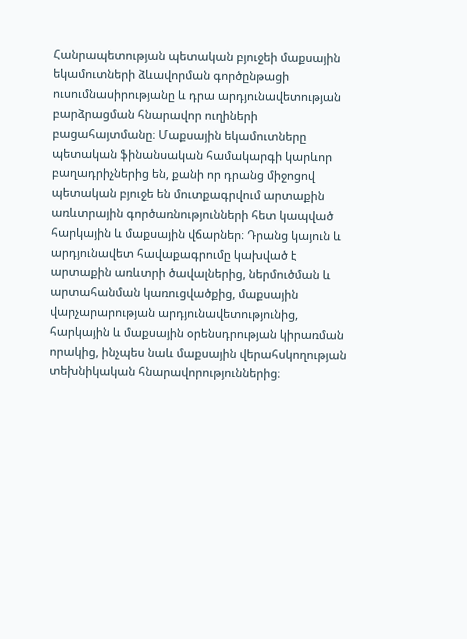Հանրապետության պետական բյուջեի մաքսային եկամուտների ձևավորման գործընթացի ուսումնասիրությանը և դրա արդյունավետության բարձրացման հնարավոր ուղիների բացահայտմանը։ Մաքսային եկամուտները պետական ֆինանսական համակարգի կարևոր բաղադրիչներից են, քանի որ դրանց միջոցով պետական բյուջե են մուտքագրվում արտաքին առևտրային գործառնությունների հետ կապված հարկային և մաքսային վճարներ։ Դրանց կայուն և արդյունավետ հավաքագրումը կախված է արտաքին առևտրի ծավալներից, ներմուծման և արտահանման կառուցվածքից, մաքսային վարչարարության արդյունավետությունից, հարկային և մաքսային օրենսդրության կիրառման որակից, ինչպես նաև մաքսային վերահսկողության տեխնիկական հնարավորություններից։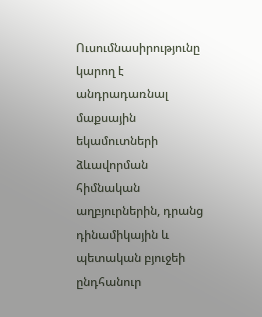Ուսումնասիրությունը կարող է անդրադառնալ մաքսային եկամուտների ձևավորման հիմնական աղբյուրներին, դրանց դինամիկային և պետական բյուջեի ընդհանուր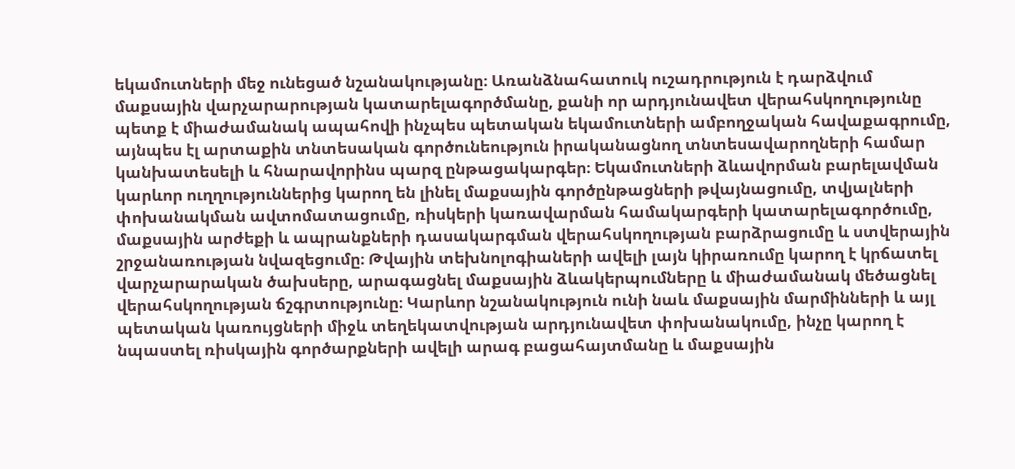եկամուտների մեջ ունեցած նշանակությանը։ Առանձնահատուկ ուշադրություն է դարձվում մաքսային վարչարարության կատարելագործմանը, քանի որ արդյունավետ վերահսկողությունը պետք է միաժամանակ ապահովի ինչպես պետական եկամուտների ամբողջական հավաքագրումը, այնպես էլ արտաքին տնտեսական գործունեություն իրականացնող տնտեսավարողների համար կանխատեսելի և հնարավորինս պարզ ընթացակարգեր։ Եկամուտների ձևավորման բարելավման կարևոր ուղղություններից կարող են լինել մաքսային գործընթացների թվայնացումը, տվյալների փոխանակման ավտոմատացումը, ռիսկերի կառավարման համակարգերի կատարելագործումը, մաքսային արժեքի և ապրանքների դասակարգման վերահսկողության բարձրացումը և ստվերային շրջանառության նվազեցումը։ Թվային տեխնոլոգիաների ավելի լայն կիրառումը կարող է կրճատել վարչարարական ծախսերը, արագացնել մաքսային ձևակերպումները և միաժամանակ մեծացնել վերահսկողության ճշգրտությունը։ Կարևոր նշանակություն ունի նաև մաքսային մարմինների և այլ պետական կառույցների միջև տեղեկատվության արդյունավետ փոխանակումը, ինչը կարող է նպաստել ռիսկային գործարքների ավելի արագ բացահայտմանը և մաքսային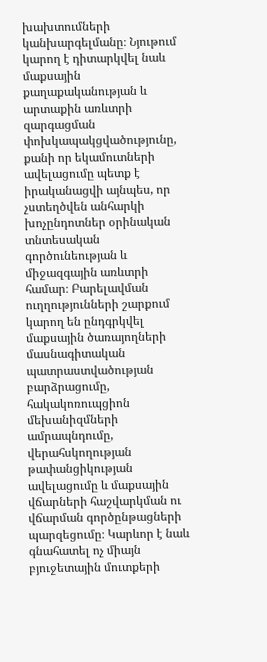խախտումների կանխարգելմանը։ Նյութում կարող է դիտարկվել նաև մաքսային քաղաքականության և արտաքին առևտրի զարգացման փոխկապակցվածությունը, քանի որ եկամուտների ավելացումը պետք է իրականացվի այնպես, որ չստեղծվեն անհարկի խոչընդոտներ օրինական տնտեսական գործունեության և միջազգային առևտրի համար։ Բարելավման ուղղությունների շարքում կարող են ընդգրկվել մաքսային ծառայողների մասնագիտական պատրաստվածության բարձրացումը, հակակոռուպցիոն մեխանիզմների ամրապնդումը, վերահսկողության թափանցիկության ավելացումը և մաքսային վճարների հաշվարկման ու վճարման գործընթացների պարզեցումը։ Կարևոր է նաև գնահատել ոչ միայն բյուջետային մուտքերի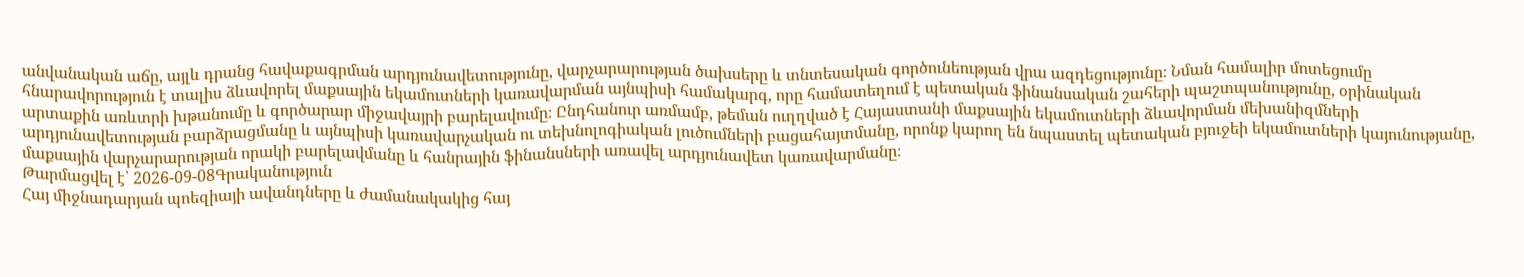անվանական աճը, այլև դրանց հավաքագրման արդյունավետությունը, վարչարարության ծախսերը և տնտեսական գործունեության վրա ազդեցությունը։ Նման համալիր մոտեցումը հնարավորություն է տալիս ձևավորել մաքսային եկամուտների կառավարման այնպիսի համակարգ, որը համատեղում է պետական ֆինանսական շահերի պաշտպանությունը, օրինական արտաքին առևտրի խթանումը և գործարար միջավայրի բարելավումը։ Ընդհանուր առմամբ, թեման ուղղված է Հայաստանի մաքսային եկամուտների ձևավորման մեխանիզմների արդյունավետության բարձրացմանը և այնպիսի կառավարչական ու տեխնոլոգիական լուծումների բացահայտմանը, որոնք կարող են նպաստել պետական բյուջեի եկամուտների կայունությանը, մաքսային վարչարարության որակի բարելավմանը և հանրային ֆինանսների առավել արդյունավետ կառավարմանը։
Թարմացվել է՝ 2026-09-08Գրականություն
Հայ միջնադարյան պոեզիայի ավանդները և ժամանակակից հայ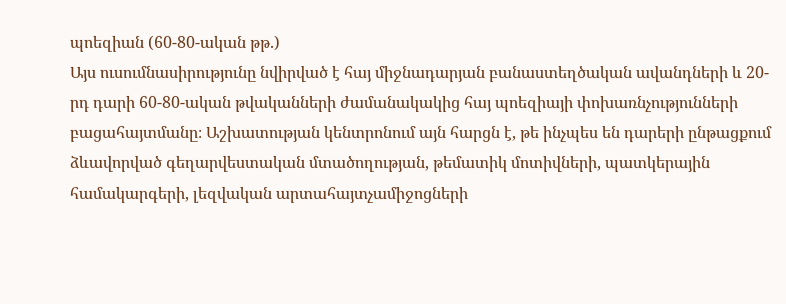պոեզիան (60-80-ական թթ.)
Այս ուսումնասիրությունը նվիրված է հայ միջնադարյան բանաստեղծական ավանդների և 20-րդ դարի 60-80-ական թվականների ժամանակակից հայ պոեզիայի փոխառնչությունների բացահայտմանը։ Աշխատության կենտրոնում այն հարցն է, թե ինչպես են դարերի ընթացքում ձևավորված գեղարվեստական մտածողության, թեմատիկ մոտիվների, պատկերային համակարգերի, լեզվական արտահայտչամիջոցների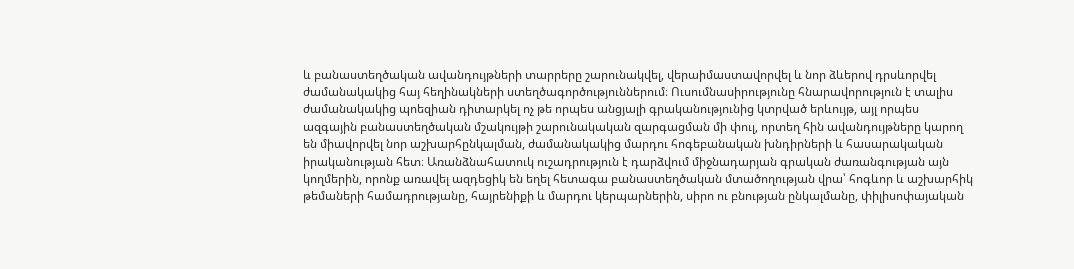և բանաստեղծական ավանդույթների տարրերը շարունակվել, վերաիմաստավորվել և նոր ձևերով դրսևորվել ժամանակակից հայ հեղինակների ստեղծագործություններում։ Ուսումնասիրությունը հնարավորություն է տալիս ժամանակակից պոեզիան դիտարկել ոչ թե որպես անցյալի գրականությունից կտրված երևույթ, այլ որպես ազգային բանաստեղծական մշակույթի շարունակական զարգացման մի փուլ, որտեղ հին ավանդույթները կարող են միավորվել նոր աշխարհընկալման, ժամանակակից մարդու հոգեբանական խնդիրների և հասարակական իրականության հետ։ Առանձնահատուկ ուշադրություն է դարձվում միջնադարյան գրական ժառանգության այն կողմերին, որոնք առավել ազդեցիկ են եղել հետագա բանաստեղծական մտածողության վրա՝ հոգևոր և աշխարհիկ թեմաների համադրությանը, հայրենիքի և մարդու կերպարներին, սիրո ու բնության ընկալմանը, փիլիսոփայական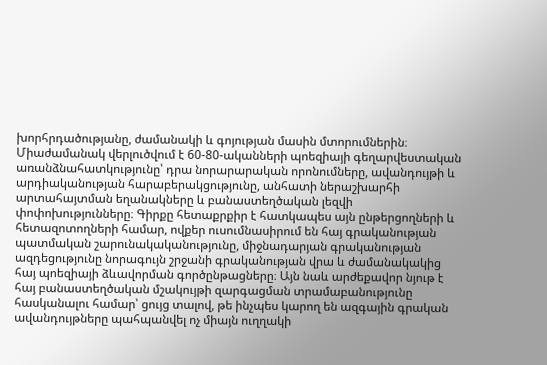խորհրդածությանը, ժամանակի և գոյության մասին մտորումներին։ Միաժամանակ վերլուծվում է 60-80-ականների պոեզիայի գեղարվեստական առանձնահատկությունը՝ դրա նորարարական որոնումները, ավանդույթի և արդիականության հարաբերակցությունը, անհատի ներաշխարհի արտահայտման եղանակները և բանաստեղծական լեզվի փոփոխությունները։ Գիրքը հետաքրքիր է հատկապես այն ընթերցողների և հետազոտողների համար, ովքեր ուսումնասիրում են հայ գրականության պատմական շարունակականությունը, միջնադարյան գրականության ազդեցությունը նորագույն շրջանի գրականության վրա և ժամանակակից հայ պոեզիայի ձևավորման գործընթացները։ Այն նաև արժեքավոր նյութ է հայ բանաստեղծական մշակույթի զարգացման տրամաբանությունը հասկանալու համար՝ ցույց տալով, թե ինչպես կարող են ազգային գրական ավանդույթները պահպանվել ոչ միայն ուղղակի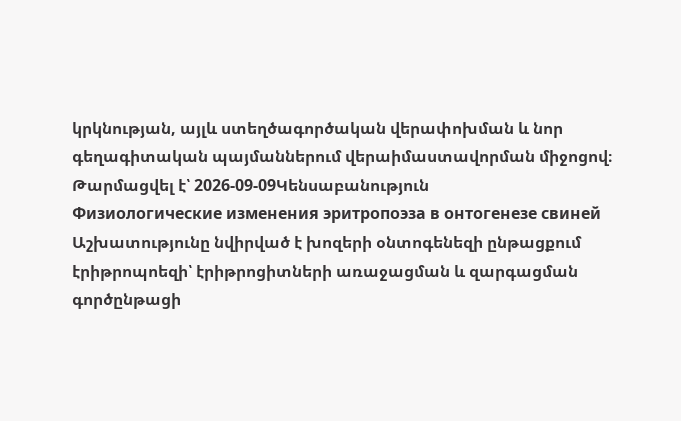կրկնության, այլև ստեղծագործական վերափոխման և նոր գեղագիտական պայմաններում վերաիմաստավորման միջոցով։
Թարմացվել է՝ 2026-09-09Կենսաբանություն
Физиологические изменения эритропоэза в онтогенезе свиней
Աշխատությունը նվիրված է խոզերի օնտոգենեզի ընթացքում էրիթրոպոեզի՝ էրիթրոցիտների առաջացման և զարգացման գործընթացի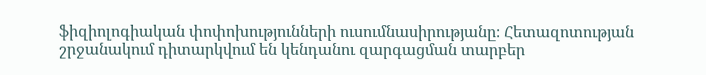ֆիզիոլոգիական փոփոխությունների ուսումնասիրությանը։ Հետազոտության շրջանակում դիտարկվում են կենդանու զարգացման տարբեր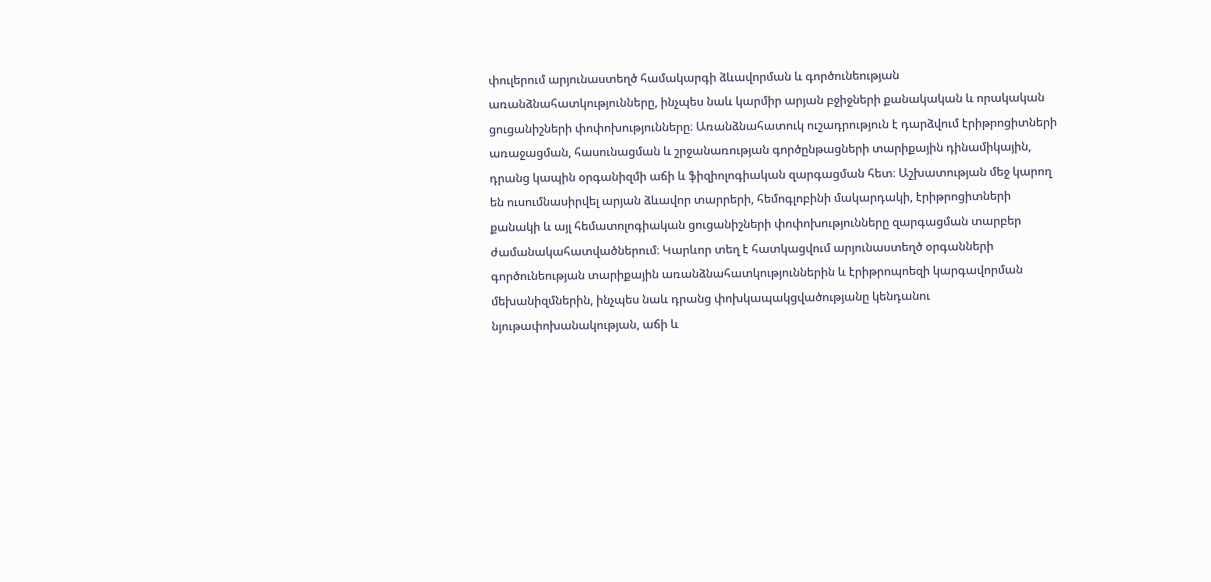փուլերում արյունաստեղծ համակարգի ձևավորման և գործունեության առանձնահատկությունները, ինչպես նաև կարմիր արյան բջիջների քանակական և որակական ցուցանիշների փոփոխությունները։ Առանձնահատուկ ուշադրություն է դարձվում էրիթրոցիտների առաջացման, հասունացման և շրջանառության գործընթացների տարիքային դինամիկային, դրանց կապին օրգանիզմի աճի և ֆիզիոլոգիական զարգացման հետ։ Աշխատության մեջ կարող են ուսումնասիրվել արյան ձևավոր տարրերի, հեմոգլոբինի մակարդակի, էրիթրոցիտների քանակի և այլ հեմատոլոգիական ցուցանիշների փոփոխությունները զարգացման տարբեր ժամանակահատվածներում։ Կարևոր տեղ է հատկացվում արյունաստեղծ օրգանների գործունեության տարիքային առանձնահատկություններին և էրիթրոպոեզի կարգավորման մեխանիզմներին, ինչպես նաև դրանց փոխկապակցվածությանը կենդանու նյութափոխանակության, աճի և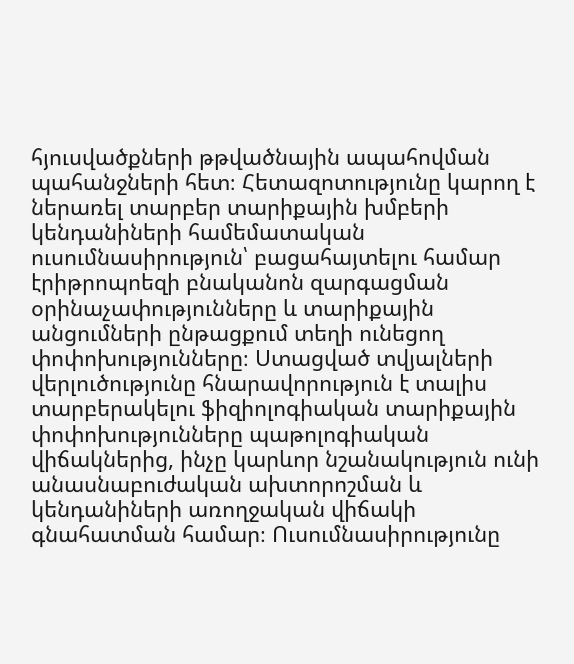հյուսվածքների թթվածնային ապահովման պահանջների հետ։ Հետազոտությունը կարող է ներառել տարբեր տարիքային խմբերի կենդանիների համեմատական ուսումնասիրություն՝ բացահայտելու համար էրիթրոպոեզի բնականոն զարգացման օրինաչափությունները և տարիքային անցումների ընթացքում տեղի ունեցող փոփոխությունները։ Ստացված տվյալների վերլուծությունը հնարավորություն է տալիս տարբերակելու ֆիզիոլոգիական տարիքային փոփոխությունները պաթոլոգիական վիճակներից, ինչը կարևոր նշանակություն ունի անասնաբուժական ախտորոշման և կենդանիների առողջական վիճակի գնահատման համար։ Ուսումնասիրությունը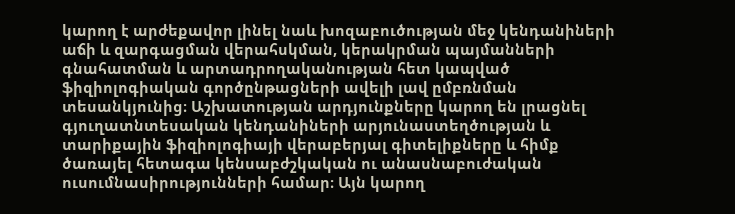կարող է արժեքավոր լինել նաև խոզաբուծության մեջ կենդանիների աճի և զարգացման վերահսկման, կերակրման պայմանների գնահատման և արտադրողականության հետ կապված ֆիզիոլոգիական գործընթացների ավելի լավ ըմբռնման տեսանկյունից։ Աշխատության արդյունքները կարող են լրացնել գյուղատնտեսական կենդանիների արյունաստեղծության և տարիքային ֆիզիոլոգիայի վերաբերյալ գիտելիքները և հիմք ծառայել հետագա կենսաբժշկական ու անասնաբուժական ուսումնասիրությունների համար։ Այն կարող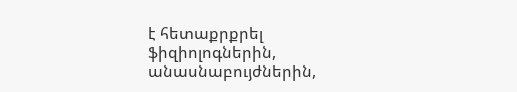է հետաքրքրել ֆիզիոլոգներին, անասնաբույժներին,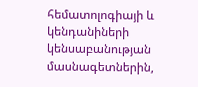հեմատոլոգիայի և կենդանիների կենսաբանության մասնագետներին,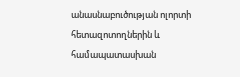անասնաբուծության ոլորտի հետազոտողներին և համապատասխան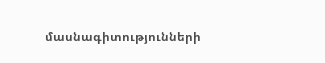մասնագիտությունների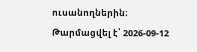ուսանողներին։
Թարմացվել է՝ 2026-09-12